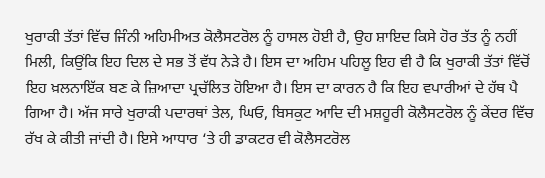ਖੁਰਾਕੀ ਤੱਤਾਂ ਵਿੱਚ ਜਿੰਨੀ ਅਹਿਮੀਅਤ ਕੋਲੈਸਟਰੋਲ ਨੂੰ ਹਾਸਲ ਹੋਈ ਹੈ, ਉਹ ਸ਼ਾਇਦ ਕਿਸੇ ਹੋਰ ਤੱਤ ਨੂੰ ਨਹੀਂ ਮਿਲੀ, ਕਿਉਂਕਿ ਇਹ ਦਿਲ ਦੇ ਸਭ ਤੋਂ ਵੱਧ ਨੇੜੇ ਹੈ। ਇਸ ਦਾ ਅਹਿਮ ਪਹਿਲੂ ਇਹ ਵੀ ਹੈ ਕਿ ਖੁਰਾਕੀ ਤੱਤਾਂ ਵਿੱਚੋਂ ਇਹ ਖ਼ਲਨਾਇੱਕ ਬਣ ਕੇ ਜ਼ਿਆਦਾ ਪ੍ਰਚੱਲਿਤ ਹੋਇਆ ਹੈ। ਇਸ ਦਾ ਕਾਰਨ ਹੈ ਕਿ ਇਹ ਵਪਾਰੀਆਂ ਦੇ ਹੱਥ ਪੈ ਗਿਆ ਹੈ। ਅੱਜ ਸਾਰੇ ਖੁਰਾਕੀ ਪਦਾਰਥਾਂ ਤੇਲ, ਘਿਓ, ਬਿਸਕੁਟ ਆਦਿ ਦੀ ਮਸ਼ਹੂਰੀ ਕੋਲੈਸਟਰੋਲ ਨੂੰ ਕੇਂਦਰ ਵਿੱਚ ਰੱਖ ਕੇ ਕੀਤੀ ਜਾਂਦੀ ਹੈ। ਇਸੇ ਆਧਾਰ ‘ਤੇ ਹੀ ਡਾਕਟਰ ਵੀ ਕੋਲੈਸਟਰੋਲ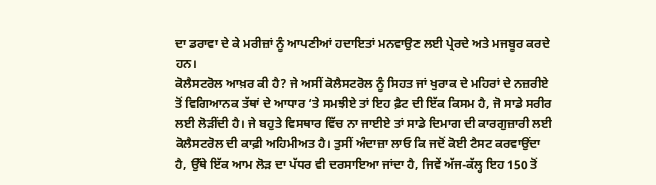ਦਾ ਡਰਾਵਾ ਦੇ ਕੇ ਮਰੀਜ਼ਾਂ ਨੂੰ ਆਪਣੀਆਂ ਹਦਾਇਤਾਂ ਮਨਵਾਉਣ ਲਈ ਪ੍ਰੇਰਦੇ ਅਤੇ ਮਜਬੂਰ ਕਰਦੇ ਹਨ।
ਕੋਲੈਸਟਰੋਲ ਆਖ਼ਰ ਕੀ ਹੈ? ਜੇ ਅਸੀਂ ਕੋਲੈਸਟਰੋਲ ਨੂੰ ਸਿਹਤ ਜਾਂ ਖੁਰਾਕ ਦੇ ਮਹਿਰਾਂ ਦੇ ਨਜ਼ਰੀਏ ਤੋਂ ਵਿਗਿਆਨਕ ਤੱਥਾਂ ਦੇ ਆਧਾਰ ‘ਤੇ ਸਮਝੀਏ ਤਾਂ ਇਹ ਫ਼ੈਟ ਦੀ ਇੱਕ ਕਿਸਮ ਹੈ, ਜੋ ਸਾਡੇ ਸਰੀਰ ਲਈ ਲੋੜੀਂਦੀ ਹੈ। ਜੇ ਬਹੁਤੇ ਵਿਸਥਾਰ ਵਿੱਚ ਨਾ ਜਾਈਏ ਤਾਂ ਸਾਡੇ ਦਿਮਾਗ ਦੀ ਕਾਰਗੁਜ਼ਾਰੀ ਲਈ ਕੋਲੈਸਟਰੋਲ ਦੀ ਕਾਫ਼ੀ ਅਹਿਮੀਅਤ ਹੈ। ਤੁਸੀਂ ਅੰਦਾਜ਼ਾ ਲਾਓ ਕਿ ਜਦੋਂ ਕੋਈ ਟੈਸਟ ਕਰਵਾਉਂਦਾ ਹੈ, ਉੱਥੇ ਇੱਕ ਆਮ ਲੋੜ ਦਾ ਪੱਧਰ ਵੀ ਦਰਸਾਇਆ ਜਾਂਦਾ ਹੈ, ਜਿਵੇਂ ਅੱਜ-ਕੱਲ੍ਹ ਇਹ 150 ਤੋਂ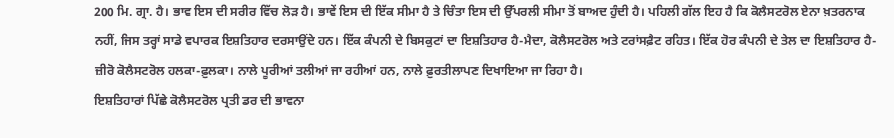200 ਮਿ. ਗ੍ਰਾ. ਹੈ। ਭਾਵ ਇਸ ਦੀ ਸਰੀਰ ਵਿੱਚ ਲੋੜ ਹੈ। ਭਾਵੇਂ ਇਸ ਦੀ ਇੱਕ ਸੀਮਾ ਹੈ ਤੇ ਚਿੰਤਾ ਇਸ ਦੀ ਉੱਪਰਲੀ ਸੀਮਾ ਤੋਂ ਬਾਅਦ ਹੁੰਦੀ ਹੈ। ਪਹਿਲੀ ਗੱਲ ਇਹ ਹੈ ਕਿ ਕੋਲੈਸਟਰੋਲ ਏਨਾ ਖ਼ਤਰਨਾਕ ਨਹੀਂ, ਜਿਸ ਤਰ੍ਹਾਂ ਸਾਡੇ ਵਪਾਰਕ ਇਸ਼ਤਿਹਾਰ ਦਰਸਾਉਂਦੇ ਹਨ। ਇੱਕ ਕੰਪਨੀ ਦੇ ਬਿਸਕੁਟਾਂ ਦਾ ਇਸ਼ਤਿਹਾਰ ਹੈ-ਮੈਦਾ, ਕੋਲੈਸਟਰੋਲ ਅਤੇ ਟਰਾਂਸਫ਼ੈਟ ਰਹਿਤ। ਇੱਕ ਹੋਰ ਕੰਪਨੀ ਦੇ ਤੇਲ ਦਾ ਇਸ਼ਤਿਹਾਰ ਹੈ-ਜ਼ੀਰੋ ਕੋਲੈਸਟਰੋਲ ਹਲਕਾ-ਫ਼ੁਲਕਾ। ਨਾਲੇ ਪੂਰੀਆਂ ਤਲੀਆਂ ਜਾ ਰਹੀਆਂ ਹਨ, ਨਾਲੇ ਫ਼ੁਰਤੀਲਾਪਣ ਦਿਖਾਇਆ ਜਾ ਰਿਹਾ ਹੈ।
ਇਸ਼ਤਿਹਾਰਾਂ ਪਿੱਛੇ ਕੋਲੈਸਟਰੋਲ ਪ੍ਰਤੀ ਡਰ ਦੀ ਭਾਵਨਾ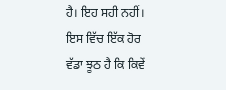ਹੈ। ਇਹ ਸਹੀ ਨਹੀਂ। ਇਸ ਵਿੱਚ ਇੱਕ ਹੋਰ ਵੱਡਾ ਝੂਠ ਹੈ ਕਿ ਕਿਵੇਂ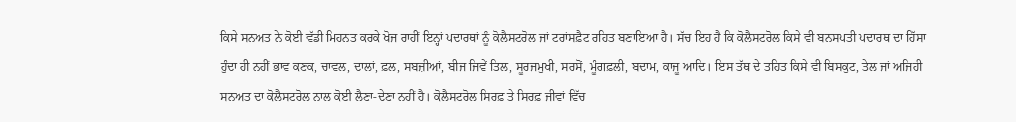ਕਿਸੇ ਸਨਅਤ ਨੇ ਕੋਈ ਵੱਡੀ ਮਿਹਨਤ ਕਰਕੇ ਖੋਜ ਰਾਹੀਂ ਇਨ੍ਹਾਂ ਪਦਾਰਥਾਂ ਨੂੰ ਕੋਲੈਸਟਰੋਲ ਜਾਂ ਟਰਾਂਸਫ਼ੈਟ ਰਹਿਤ ਬਣਾਇਆ ਹੈ। ਸੱਚ ਇਹ ਹੈ ਕਿ ਕੋਲੈਸਟਰੋਲ ਕਿਸੇ ਵੀ ਬਨਸਪਤੀ ਪਦਾਰਥ ਦਾ ਹਿੱਸਾ ਹੁੰਦਾ ਹੀ ਨਹੀਂ ਭਾਵ ਕਣਕ, ਚਾਵਲ, ਦਾਲਾਂ, ਫ਼ਲ, ਸਬਜ਼ੀਆਂ, ਬੀਜ ਜਿਵੇਂ ਤਿਲ, ਸੂਰਜਮੁਖੀ, ਸਰਸੋਂ, ਮੂੰਗਫ਼ਲੀ, ਬਦਾਮ, ਕਾਜੂ ਆਦਿ। ਇਸ ਤੱਥ ਦੇ ਤਹਿਤ ਕਿਸੇ ਵੀ ਬਿਸਕੁਟ, ਤੇਲ ਜਾਂ ਅਜਿਹੀ ਸਨਅਤ ਦਾ ਕੋਲੈਸਟਰੋਲ ਨਾਲ ਕੋਈ ਲੈਣਾ-ਦੇਣਾ ਨਹੀਂ ਹੈ। ਕੋਲੈਸਟਰੋਲ ਸਿਰਫ਼ ਤੇ ਸਿਰਫ਼ ਜੀਵਾਂ ਵਿੱਚ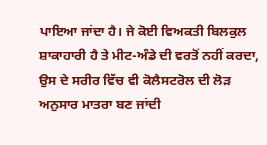ਪਾਇਆ ਜਾਂਦਾ ਹੈ। ਜੇ ਕੋਈ ਵਿਅਕਤੀ ਬਿਲਕੁਲ ਸ਼ਾਕਾਹਾਰੀ ਹੈ ਤੇ ਮੀਟ-ਅੰਡੇ ਦੀ ਵਰਤੋਂ ਨਹੀਂ ਕਰਦਾ, ਉਸ ਦੇ ਸਰੀਰ ਵਿੱਚ ਵੀ ਕੋਲੈਸਟਰੋਲ ਦੀ ਲੋੜ ਅਨੁਸਾਰ ਮਾਤਰਾ ਬਣ ਜਾਂਦੀ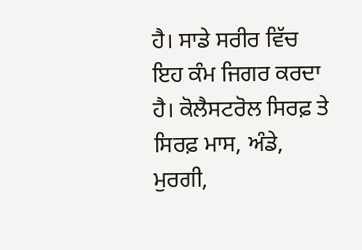ਹੈ। ਸਾਡੇ ਸਰੀਰ ਵਿੱਚ ਇਹ ਕੰਮ ਜਿਗਰ ਕਰਦਾ ਹੈ। ਕੋਲੈਸਟਰੋਲ ਸਿਰਫ਼ ਤੇ ਸਿਰਫ਼ ਮਾਸ, ਅੰਡੇ, ਮੁਰਗੀ,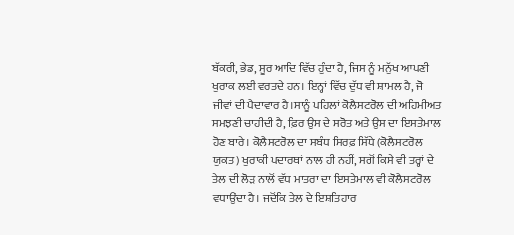ਬੱਕਰੀ, ਭੇਡ, ਸੂਰ ਆਦਿ ਵਿੱਚ ਹੁੰਦਾ ਹੈ, ਜਿਸ ਨੂੰ ਮਨੁੱਖ ਆਪਣੀ ਖੁਰਾਕ ਲਈ ਵਰਤਦੇ ਹਨ। ਇਨ੍ਹਾਂ ਵਿੱਚ ਦੁੱਧ ਵੀ ਸ਼ਾਮਲ ਹੈ, ਜੋ ਜੀਵਾਂ ਦੀ ਪੈਦਾਵਾਰ ਹੈ।ਸਾਨੂੰ ਪਹਿਲਾਂ ਕੋਲੈਸਟਰੋਲ ਦੀ ਅਹਿਮੀਅਤ ਸਮਝਣੀ ਚਾਹੀਦੀ ਹੈ, ਫ਼ਿਰ ਉਸ ਦੇ ਸਰੋਤ ਅਤੇ ਉਸ ਦਾ ਇਸਤੇਮਾਲ ਹੋਣ ਬਾਰੇ। ਕੋਲੈਸਟਰੋਲ ਦਾ ਸਬੰਧ ਸਿਰਫ਼ ਸਿੱਧੇ (ਕੋਲੈਸਟਰੋਲ ਯੁਕਤ) ਖੁਰਾਕੀ ਪਦਾਰਥਾਂ ਨਾਲ ਹੀ ਨਹੀਂ, ਸਗੋਂ ਕਿਸੇ ਵੀ ਤਰ੍ਹਾਂ ਦੇ ਤੇਲ ਦੀ ਲੋੜ ਨਾਲੋਂ ਵੱਧ ਮਾਤਰਾ ਦਾ ਇਸਤੇਮਾਲ ਵੀ ਕੋਲੈਸਟਰੋਲ ਵਧਾਉਂਦਾ ਹੈ। ਜਦੋਂਕਿ ਤੇਲ ਦੇ ਇਸ਼ਤਿਹਾਰ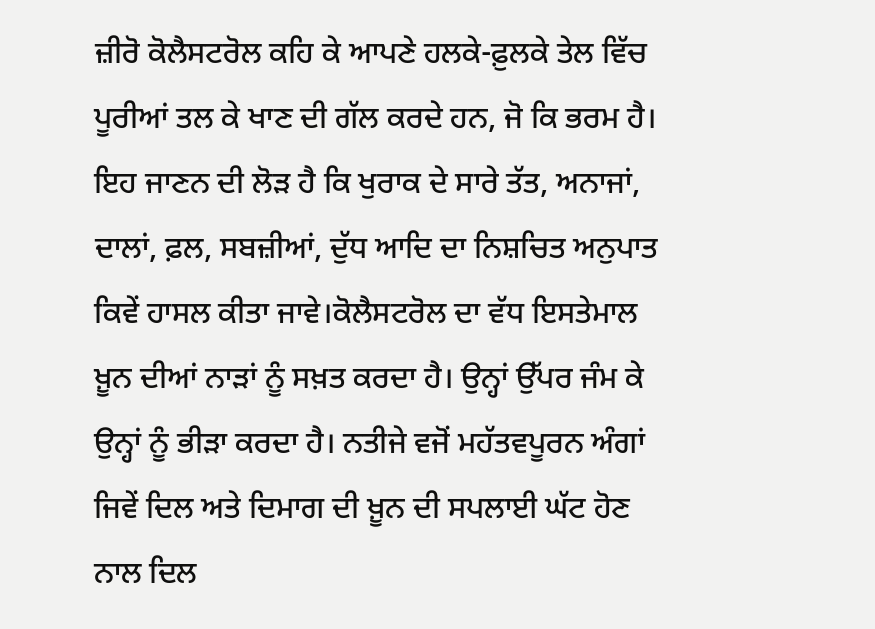ਜ਼ੀਰੋ ਕੋਲੈਸਟਰੋਲ ਕਹਿ ਕੇ ਆਪਣੇ ਹਲਕੇ-ਫ਼ੁਲਕੇ ਤੇਲ ਵਿੱਚ ਪੂਰੀਆਂ ਤਲ ਕੇ ਖਾਣ ਦੀ ਗੱਲ ਕਰਦੇ ਹਨ, ਜੋ ਕਿ ਭਰਮ ਹੈ। ਇਹ ਜਾਣਨ ਦੀ ਲੋੜ ਹੈ ਕਿ ਖੁਰਾਕ ਦੇ ਸਾਰੇ ਤੱਤ, ਅਨਾਜਾਂ, ਦਾਲਾਂ, ਫ਼ਲ, ਸਬਜ਼ੀਆਂ, ਦੁੱਧ ਆਦਿ ਦਾ ਨਿਸ਼ਚਿਤ ਅਨੁਪਾਤ ਕਿਵੇਂ ਹਾਸਲ ਕੀਤਾ ਜਾਵੇ।ਕੋਲੈਸਟਰੋਲ ਦਾ ਵੱਧ ਇਸਤੇਮਾਲ ਖ਼ੂਨ ਦੀਆਂ ਨਾੜਾਂ ਨੂੰ ਸਖ਼ਤ ਕਰਦਾ ਹੈ। ਉਨ੍ਹਾਂ ਉੱਪਰ ਜੰਮ ਕੇ ਉਨ੍ਹਾਂ ਨੂੰ ਭੀੜਾ ਕਰਦਾ ਹੈ। ਨਤੀਜੇ ਵਜੋਂ ਮਹੱਤਵਪੂਰਨ ਅੰਗਾਂ ਜਿਵੇਂ ਦਿਲ ਅਤੇ ਦਿਮਾਗ ਦੀ ਖ਼ੂਨ ਦੀ ਸਪਲਾਈ ਘੱਟ ਹੋਣ ਨਾਲ ਦਿਲ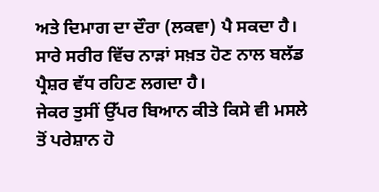ਅਤੇ ਦਿਮਾਗ ਦਾ ਦੌਰਾ (ਲਕਵਾ) ਪੈ ਸਕਦਾ ਹੈ। ਸਾਰੇ ਸਰੀਰ ਵਿੱਚ ਨਾੜਾਂ ਸਖ਼ਤ ਹੋਣ ਨਾਲ ਬਲੱਡ ਪ੍ਰੈਸ਼ਰ ਵੱਧ ਰਹਿਣ ਲਗਦਾ ਹੈ।
ਜੇਕਰ ਤੁਸੀਂ ਉੱਪਰ ਬਿਆਨ ਕੀਤੇ ਕਿਸੇ ਵੀ ਮਸਲੇ ਤੋਂ ਪਰੇਸ਼ਾਨ ਹੋ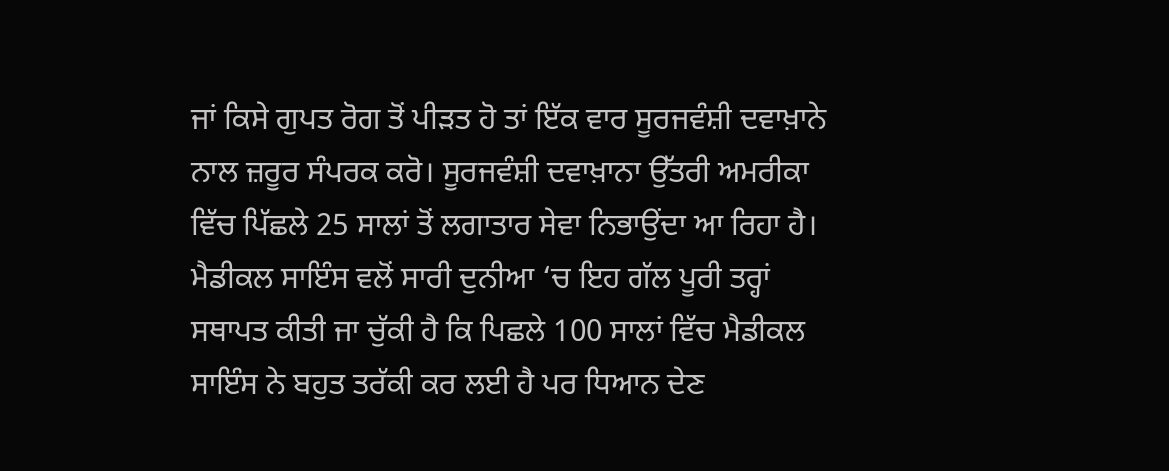ਜਾਂ ਕਿਸੇ ਗੁਪਤ ਰੋਗ ਤੋਂ ਪੀੜਤ ਹੋ ਤਾਂ ਇੱਕ ਵਾਰ ਸੂਰਜਵੰਸ਼ੀ ਦਵਾਖ਼ਾਨੇ ਨਾਲ ਜ਼ਰੂਰ ਸੰਪਰਕ ਕਰੋ। ਸੂਰਜਵੰਸ਼ੀ ਦਵਾਖ਼ਾਨਾ ਉੱਤਰੀ ਅਮਰੀਕਾ ਵਿੱਚ ਪਿੱਛਲੇ 25 ਸਾਲਾਂ ਤੋਂ ਲਗਾਤਾਰ ਸੇਵਾ ਨਿਭਾਉਂਦਾ ਆ ਰਿਹਾ ਹੈ। ਮੈਡੀਕਲ ਸਾਇੰਸ ਵਲੋਂ ਸਾਰੀ ਦੁਨੀਆ ‘ਚ ਇਹ ਗੱਲ ਪੂਰੀ ਤਰ੍ਹਾਂ ਸਥਾਪਤ ਕੀਤੀ ਜਾ ਚੁੱਕੀ ਹੈ ਕਿ ਪਿਛਲੇ 100 ਸਾਲਾਂ ਵਿੱਚ ਮੈਡੀਕਲ ਸਾਇੰਸ ਨੇ ਬਹੁਤ ਤਰੱਕੀ ਕਰ ਲਈ ਹੈ ਪਰ ਧਿਆਨ ਦੇਣ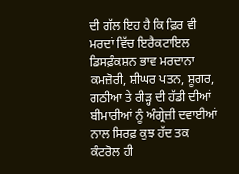ਦੀ ਗੱਲ ਇਹ ਹੈ ਕਿ ਫ਼ਿਰ ਵੀ ਮਰਦਾਂ ਵਿੱਚ ਇਰੈਕਟਾਇਲ ਡਿਸਫ਼ੰਕਸ਼ਨ ਭਾਵ ਮਰਦਾਨਾ ਕਮਜ਼ੋਰੀ, ਸ਼ੀਘਰ ਪਤਨ, ਸ਼ੂਗਰ, ਗਠੀਆ ਤੇ ਰੀੜ੍ਹ ਦੀ ਹੱਡੀ ਦੀਆਂ ਬੀਮਾਰੀਆਂ ਨੂੰ ਅੰਗ੍ਰੇਜ਼ੀ ਦਵਾਈਆਂ ਨਾਲ ਸਿਰਫ਼ ਕੁਝ ਹੱਦ ਤਕ ਕੰਟਰੋਲ ਹੀ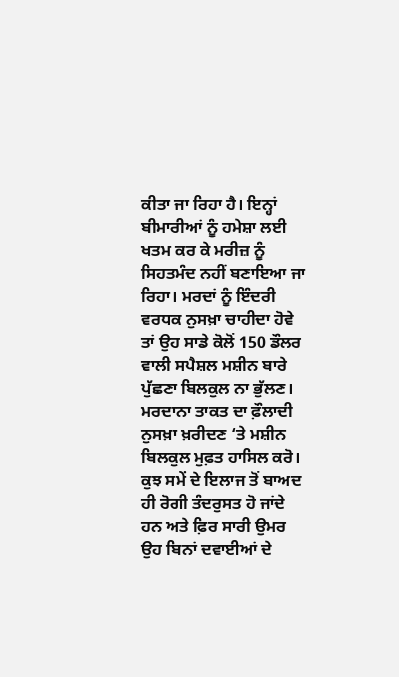ਕੀਤਾ ਜਾ ਰਿਹਾ ਹੈ। ਇਨ੍ਹਾਂ ਬੀਮਾਰੀਆਂ ਨੂੰ ਹਮੇਸ਼ਾ ਲਈ ਖਤਮ ਕਰ ਕੇ ਮਰੀਜ਼ ਨੂੰ ਸਿਹਤਮੰਦ ਨਹੀਂ ਬਣਾਇਆ ਜਾ ਰਿਹਾ। ਮਰਦਾਂ ਨੂੰ ਇੰਦਰੀ ਵਰਧਕ ਨੁਸਖ਼ਾ ਚਾਹੀਦਾ ਹੋਵੇ ਤਾਂ ਉਹ ਸਾਡੇ ਕੋਲੋਂ 150 ਡੌਲਰ ਵਾਲੀ ਸਪੈਸ਼ਲ ਮਸ਼ੀਨ ਬਾਰੇ ਪੁੱਛਣਾ ਬਿਲਕੁਲ ਨਾ ਭੁੱਲਣ। ਮਰਦਾਨਾ ਤਾਕਤ ਦਾ ਫ਼ੌਲਾਦੀ ਨੁਸਖ਼ਾ ਖ਼ਰੀਦਣ ‘ਤੇ ਮਸ਼ੀਨ ਬਿਲਕੁਲ ਮੁਫ਼ਤ ਹਾਸਿਲ ਕਰੋ। ਕੁਝ ਸਮੇਂ ਦੇ ਇਲਾਜ ਤੋਂ ਬਾਅਦ ਹੀ ਰੋਗੀ ਤੰਦਰੁਸਤ ਹੋ ਜਾਂਦੇ ਹਨ ਅਤੇ ਫ਼ਿਰ ਸਾਰੀ ਉਮਰ ਉਹ ਬਿਨਾਂ ਦਵਾਈਆਂ ਦੇ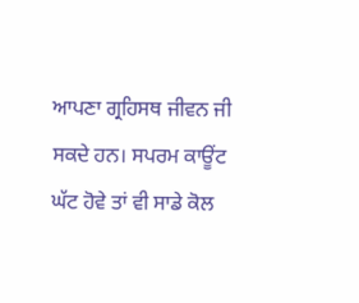ਆਪਣਾ ਗ੍ਰਹਿਸਥ ਜੀਵਨ ਜੀ ਸਕਦੇ ਹਨ। ਸਪਰਮ ਕਾਊਂਟ ਘੱਟ ਹੋਵੇ ਤਾਂ ਵੀ ਸਾਡੇ ਕੋਲ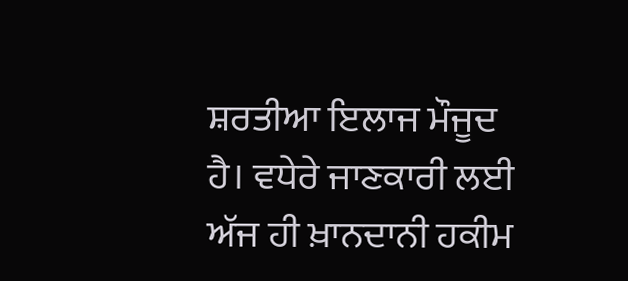ਸ਼ਰਤੀਆ ਇਲਾਜ ਮੌਜੂਦ ਹੈ। ਵਧੇਰੇ ਜਾਣਕਾਰੀ ਲਈ ਅੱਜ ਹੀ ਖ਼ਾਨਦਾਨੀ ਹਕੀਮ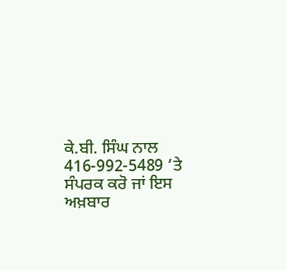ਕੇ.ਬੀ. ਸਿੰਘ ਨਾਲ 416-992-5489 ‘ਤੇ ਸੰਪਰਕ ਕਰੋ ਜਾਂ ਇਸ ਅਖ਼ਬਾਰ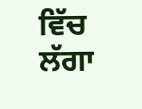ਵਿੱਚ ਲੱਗਾ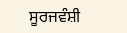ਸੂਰਜਵੰਸ਼ੀ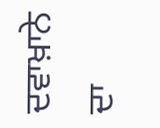ਦਵਾਖ਼ਾਨੇ ਦਾ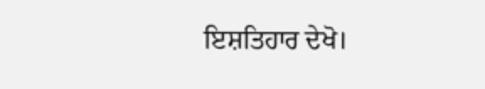ਇਸ਼ਤਿਹਾਰ ਦੇਖੋ।